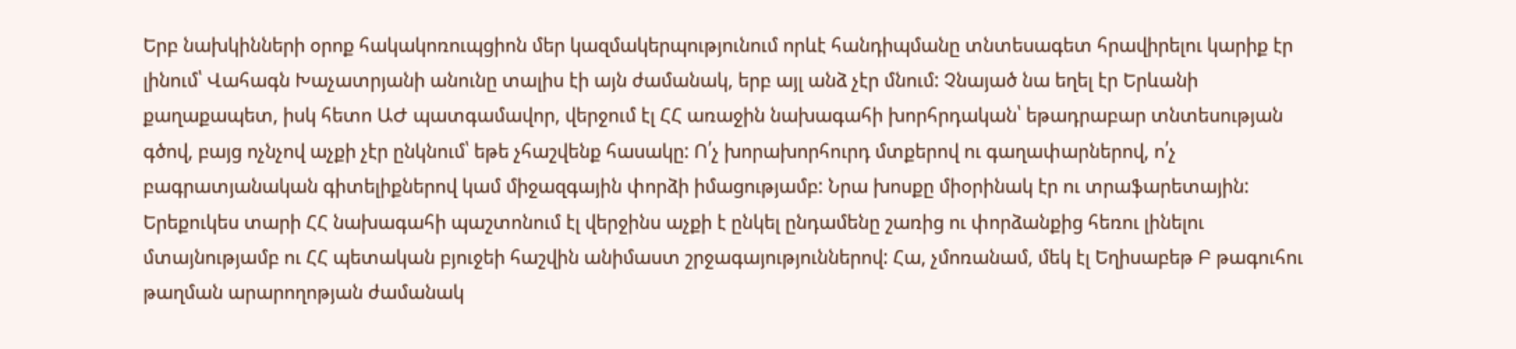Երբ նախկինների օրոք հակակոռուպցիոն մեր կազմակերպությունում որևէ հանդիպմանը տնտեսագետ հրավիրելու կարիք էր լինում՝ Վահագն Խաչատրյանի անունը տալիս էի այն ժամանակ, երբ այլ անձ չէր մնում: Չնայած նա եղել էր Երևանի քաղաքապետ, իսկ հետո ԱԺ պատգամավոր, վերջում էլ ՀՀ առաջին նախագահի խորհրդական՝ եթադրաբար տնտեսության գծով, բայց ոչնչով աչքի չէր ընկնում՝ եթե չհաշվենք հասակը: Ո՛չ խորախորհուրդ մտքերով ու գաղափարներով, ո՛չ բագրատյանական գիտելիքներով կամ միջազգային փորձի իմացությամբ: Նրա խոսքը միօրինակ էր ու տրաֆարետային: Երեքուկես տարի ՀՀ նախագահի պաշտոնում էլ վերջինս աչքի է ընկել ընդամենը շառից ու փորձանքից հեռու լինելու մտայնությամբ ու ՀՀ պետական բյուջեի հաշվին անիմաստ շրջագայություններով: Հա, չմոռանամ, մեկ էլ Եղիսաբեթ Բ թագուհու թաղման արարողոթյան ժամանակ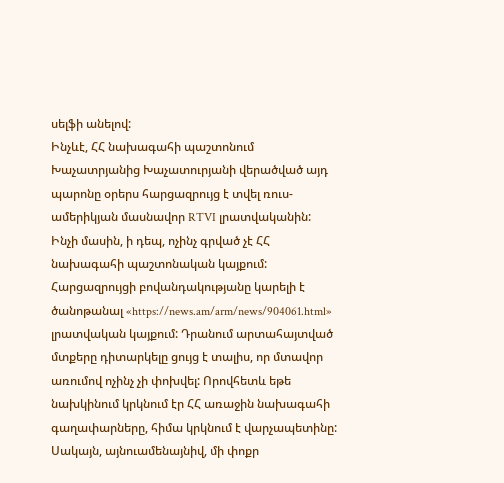սելֆի անելով:
Ինչևէ, ՀՀ նախագահի պաշտոնում Խաչատրյանից Խաչատուրյանի վերածված այդ պարոնը օրերս հարցազրույց է տվել ռուս-ամերիկյան մասնավոր RTVI լրատվականին: Ինչի մասին, ի դեպ, ոչինչ գրված չէ ՀՀ նախագահի պաշտոնական կայքում: Հարցազրույցի բովանդակությանը կարելի է ծանոթանալ «https://news.am/arm/news/904061.html» լրատվական կայքում: Դրանում արտահայտված մտքերը դիտարկելը ցույց է տալիս, որ մտավոր առումով ոչինչ չի փոխվել: Որովհետև եթե նախկինում կրկնում էր ՀՀ առաջին նախագահի գաղափարները, հիմա կրկնում է վարչապետինը: Սակայն, այնուամենայնիվ, մի փոքր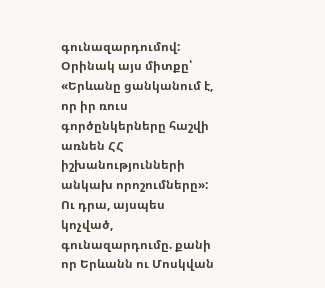գունազարդումով: Օրինակ այս միտքը՝ «Երևանը ցանկանում է, որ իր ռուս գործընկերները հաշվի առնեն ՀՀ իշխանությունների անկախ որոշումները»: Ու դրա, այսպես կոչված, գունազարդումը. քանի որ Երևանն ու Մոսկվան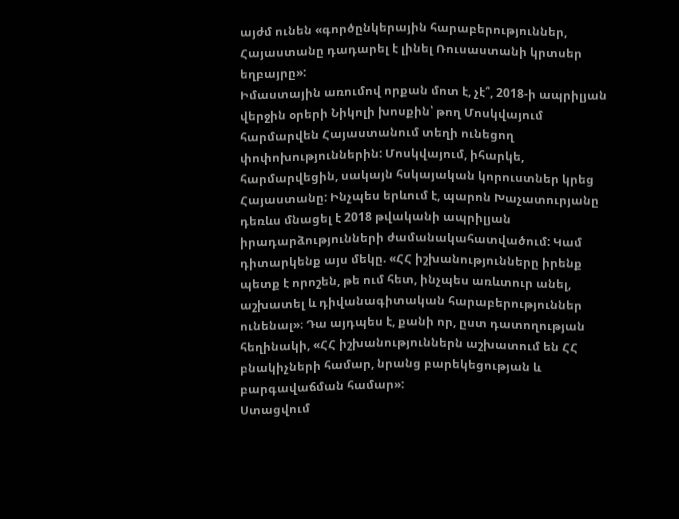այժմ ունեն «գործընկերային հարաբերություններ, Հայաստանը դադարել է լինել Ռուսաստանի կրտսեր եղբայրը»:
Իմաստային առումով որքան մոտ է, չէ՞, 2018-ի ապրիլյան վերջին օրերի Նիկոլի խոսքին՝ թող Մոսկվայում հարմարվեն Հայաստանում տեղի ունեցող փոփոխություններին: Մոսկվայում, իհարկե, հարմարվեցին, սակայն հսկայական կորուստներ կրեց Հայաստանը: Ինչպես երևում է, պարոն Խաչատուրյանը դեռևս մնացել է 2018 թվականի ապրիլյան իրադարձությունների ժամանակահատվածում: Կամ դիտարկենք այս մեկը. «ՀՀ իշխանությունները իրենք պետք է որոշեն, թե ում հետ, ինչպես առևտուր անել, աշխատել և դիվանագիտական հարաբերություններ ունենալ»։ Դա այդպես է, քանի որ, ըստ դատողության հեղինակի, «ՀՀ իշխանություններն աշխատում են ՀՀ բնակիչների համար, նրանց բարեկեցության և բարգավաճման համար»:
Ստացվում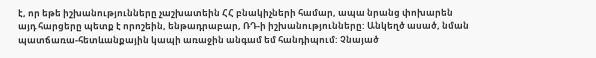է, որ եթե իշխանությունները չաշխատեին ՀՀ բնակիչների համար, ապա նրանց փոխարեն այդ հարցերը պետք է որոշեին, ենթադրաբար, ՌԴ-ի իշխանությունները: Անկեղծ ասած, նման պատճառա-հետևանքային կապի առաջին անգամ եմ հանդիպում: Չնայած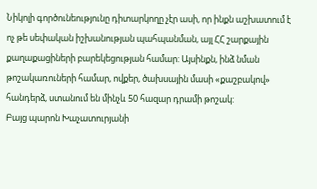Նիկոլի գործունեությունը դիտարկողը չէր ասի, որ ինքն աշխատում է ոչ թե սեփական իշխանության պահպանման, այլ ՀՀ շարքային քաղաքացիների բարեկեցության համար: Այսինքն, ինձ նման թոշակառուների համար, ովքեր, ծախսային մասի «քաշբակով» հանդերձ, ստանում են մինչև 50 հազար դրամի թոշակ:
Բայց պարոն Խաչատուրյանի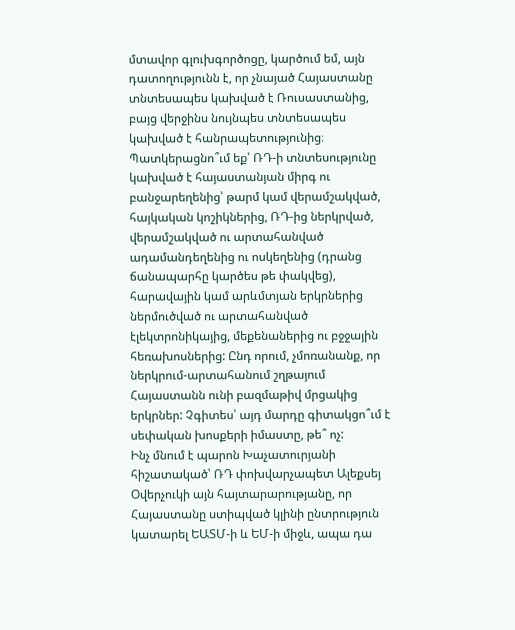մտավոր գլուխգործոցը, կարծում եմ, այն դատողությունն է, որ չնայած Հայաստանը տնտեսապես կախված է Ռուսաստանից, բայց վերջինս նույնպես տնտեսապես կախված է հանրապետությունից։ Պատկերացնո՞ւմ եք՝ ՌԴ-ի տնտեսությունը կախված է հայաստանյան միրգ ու բանջարեղենից՝ թարմ կամ վերամշակված, հայկական կոշիկներից, ՌԴ-ից ներկրված, վերամշակված ու արտահանված ադամանդեղենից ու ոսկեղենից (դրանց ճանապարհը կարծես թե փակվեց), հարավային կամ արևմտյան երկրներից ներմուծված ու արտահանված էլեկտրոնիկայից, մեքենաներից ու բջջային հեռախոսներից: Ընդ որում, չմոռանանք, որ ներկրում-արտահանում շղթայում Հայաստանն ունի բազմաթիվ մրցակից երկրներ: Չգիտես՝ այդ մարդը գիտակցո՞ւմ է սեփական խոսքերի իմաստը, թե՞ ոչ:
Ինչ մնում է պարոն Խաչատուրյանի հիշատակած՝ ՌԴ փոխվարչապետ Ալեքսեյ Օվերչուկի այն հայտարարությանը, որ Հայաստանը ստիպված կլինի ընտրություն կատարել ԵԱՏՄ-ի և ԵՄ-ի միջև, ապա դա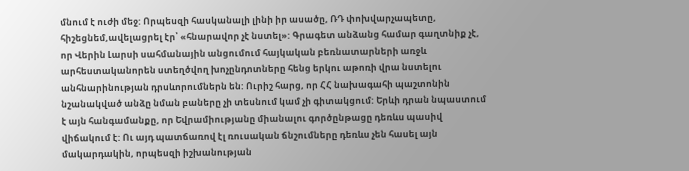մնում է ուժի մեջ: Որպեսզի հասկանալի լինի իր ասածը, ՌԴ փոխվարչապետը, հիշեցնեմ,ավելացրել էր՝ «հնարավոր չէ նստել»: Գրագետ անձանց համար գաղտնիք չէ, որ Վերին Լարսի սահմանային անցումում հայկական բեռնատարների առջև արհեստականորեն ստեղծվող խոչընդոտները հենց երկու աթոռի վրա նստելու անհնարինության դրսևորումներն են: Ուրիշ հարց, որ ՀՀ նախագահի պաշտոնին նշանակված անձը նման բաները չի տեսնում կամ չի գիտակցում: Երևի դրան նպաստում է այն հանգամանքը, որ Եվրամիությանը միանալու գործընթացը դեռևս պասիվ վիճակում է: Ու այդ պատճառով էլ ռուսական ճնշումները դեռևս չեն հասել այն մակարդակին, որպեսզի իշխանության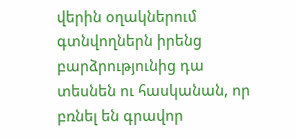վերին օղակներում գտնվողներն իրենց բարձրությունից դա տեսնեն ու հասկանան, որ բռնել են գրավոր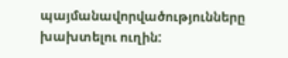պայմանավորվածությունները խախտելու ուղին: